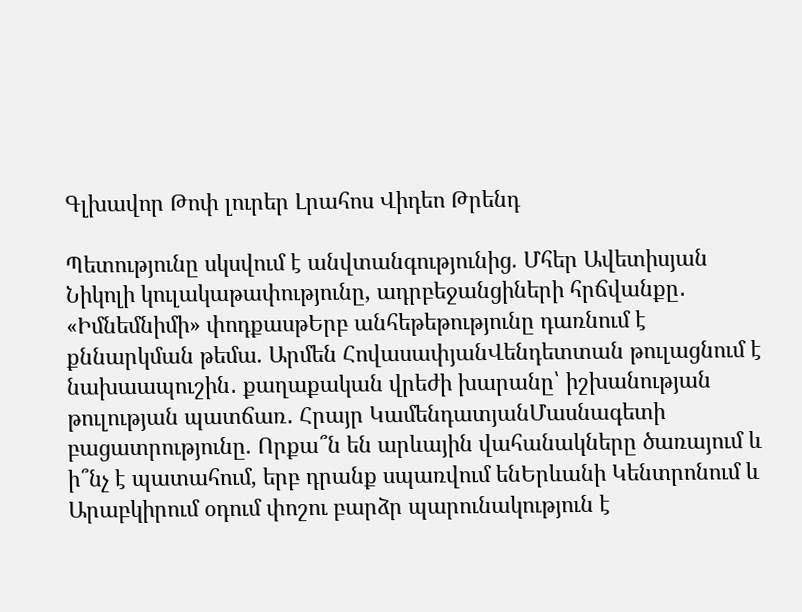Գլխավոր Թոփ լուրեր Լրահոս Վիդեո Թրենդ

Պետությունը սկսվում է անվտանգությունից. Մհեր Ավետիսյան Նիկոլի կուլակաթափությունը, ադրբեջանցիների հրճվանքը․ «Իմնեմնիմի» փոդքասթԵրբ անհեթեթությունը դառնում է քննարկման թեմա. Արմեն ՀովասափյանՎենդետտան թուլացնում է նախաապուշին․ քաղաքական վրեժի խարանը՝ իշխանության թուլության պատճառ․ Հրայր ԿամենդատյանՄասնագետի բացատրությունը. Որքա՞ն են արևային վահանակները ծառայում և ի՞նչ է պատահում, երբ դրանք սպառվում ենԵրևանի Կենտրոնում և Արաբկիրում օդում փոշու բարձր պարունակություն է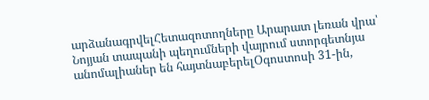արձանագրվելՀետազոտողները Արարատ լեռան վրա՝ Նոյյան տապանի պեղումների վայրում ստորգետնյա անոմալիաներ են հայտնաբերելՕգոստոսի 31-ին,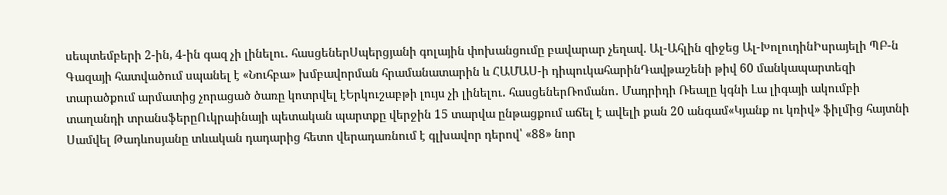սեպտեմբերի 2-ին, 4-ին գազ չի լինելու․ հասցեներՍպերցյանի գոլային փոխանցումը բավարար չեղավ. Ալ-Ահլին զիջեց Ալ-ԽոլուդինԻսրայելի ՊԲ-ն Գազայի հատվածում սպանել է «Նուհբա» խմբավորման հրամանատարին և ՀԱՄԱՍ-ի դիպուկահարինԴավթաշենի թիվ 60 մանկապարտեզի տարածքում արմատից չորացած ծառը կոտրվել էԵրկուշաբթի լույս չի լինելու․ հասցեներՌոմանո․ Մադրիդի Ռեալը կգնի Լա լիգայի ակումբի տաղանդի տրանսֆերըՈւկրաինայի պետական պարտքը վերջին 15 տարվա ընթացքում աճել է ավելի քան 20 անգամ«Կյանք ու կռիվ» ֆիլմից հայտնի Սամվել Թադևոսյանը տևական դադարից հետո վերադառնում է գլխավոր դերով՝ «88» նոր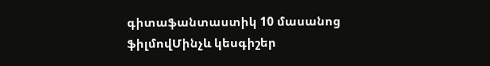գիտաֆանտաստիկ 10 մասանոց ֆիլմովՄինչև կեսգիշեր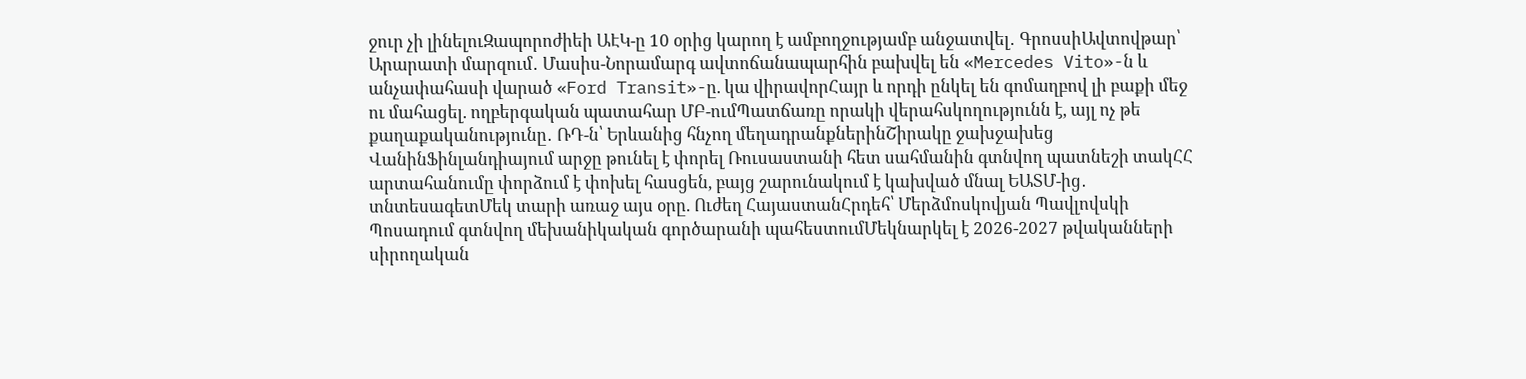ջուր չի լինելուԶապորոժիեի ԱԷԿ-ը 10 օրից կարող է ամբողջությամբ անջատվել․ ԳրոսսիԱվտովթար՝ Արարատի մարզում․ Մասիս-Նորամարգ ավտոճանապարհին բախվել են «Mercedes Vito»-ն և անչափահասի վարած «Ford Transit»-ը. կա վիրավորՀայր և որդի ընկել են գոմաղբով լի բաքի մեջ ու մահացել. ողբերգական պատահար ՄԲ-ումՊատճառը որակի վերահսկողությունն է, այլ ոչ թե քաղաքականությունը․ ՌԴ-ն՝ Երևանից հնչող մեղադրանքներինՇիրակը ջախջախեց ՎանինՖինլանդիայում արջը թունել է փորել Ռուսաստանի հետ սահմանին գտնվող պատնեշի տակՀՀ արտահանումը փորձում է փոխել հասցեն, բայց շարունակում է կախված մնալ ԵԱՏՄ-ից․ տնտեսագետՄեկ տարի առաջ այս օրը. Ուժեղ ՀայաստանՀրդեհ՝ Մերձմոսկովյան Պավլովսկի Պոսադում գտնվող մեխանիկական գործարանի պահեստումՄեկնարկել է 2026-2027 թվականների սիրողական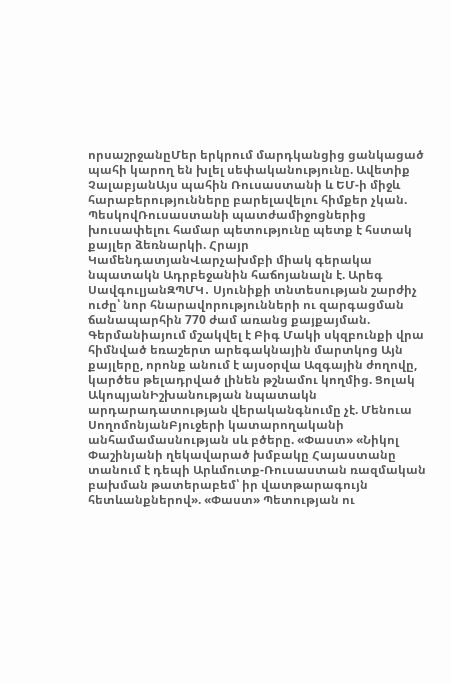որսաշրջանըՄեր երկրում մարդկանցից ցանկացած պահի կարող են խլել սեփականությունը. Ավետիք ՉալաբյանԱյս պահին Ռուսաստանի և ԵՄ-ի միջև հարաբերությունները բարելավելու հիմքեր չկան. ՊեսկովՌուսաստանի պատժամիջոցներից խուսափելու համար պետությունը պետք է հստակ քայլեր ձեռնարկի. Հրայր ԿամենդատյանՎարչախմբի միակ գերակա նպատակն Ադրբեջանին հաճոյանալն է. Արեգ ՍավգուլյանԶՊՄԿ․ Սյունիքի տնտեսության շարժիչ ուժը՝ նոր հնարավորությունների ու զարգացման ճանապարհին 770 ժամ առանց քայքայման. Գերմանիայում մշակվել է Բիգ Մակի սկզբունքի վրա հիմնված եռաշերտ արեգակնային մարտկոց Այն քայլերը, որոնք անում է այսօրվա Ազգային ժողովը, կարծես թելադրված լինեն թշնամու կողմից. Ցոլակ ԱկոպյանԻշխանության նպատակն արդարադատության վերականգնումը չէ. Մենուա ՍողոմոնյանԲյուջերի կատարողականի անհամամասնության սև բծերը. «Փաստ» «Նիկոլ Փաշինյանի ղեկավարած խմբակը Հայաստանը տանում է դեպի Արևմուտք-Ռուսաստան ռազմական բախման թատերաբեմ՝ իր վատթարագույն հետևանքներով». «Փաստ» Պետության ու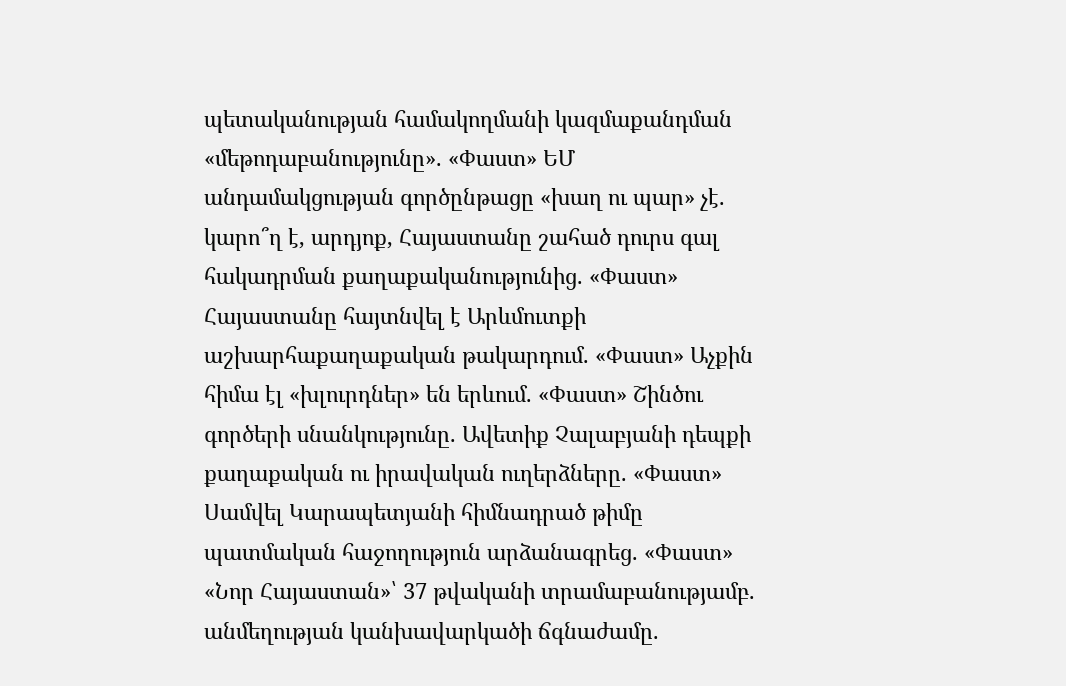պետականության համակողմանի կազմաքանդման «մեթոդաբանությունը». «Փաստ» ԵՄ անդամակցության գործընթացը «խաղ ու պար» չէ. կարո՞ղ է, արդյոք, Հայաստանը շահած դուրս գալ հակադրման քաղաքականությունից. «Փաստ» Հայաստանը հայտնվել է Արևմուտքի աշխարհաքաղաքական թակարդում. «Փաստ» Աչքին հիմա էլ «խլուրդներ» են երևում. «Փաստ» Շինծու գործերի սնանկությունը. Ավետիք Չալաբյանի դեպքի քաղաքական ու իրավական ուղերձները. «Փաստ» Սամվել Կարապետյանի հիմնադրած թիմը պատմական հաջողություն արձանագրեց. «Փաստ» «Նոր Հայաստան»՝ 37 թվականի տրամաբանությամբ. անմեղության կանխավարկածի ճգնաժամը.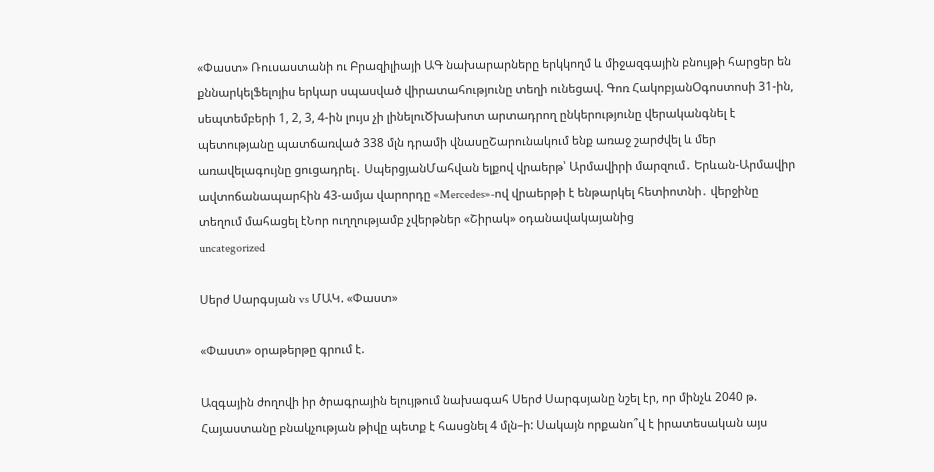«Փաստ» Ռուսաստանի ու Բրազիլիայի ԱԳ նախարարները երկկողմ և միջազգային բնույթի հարցեր են քննարկելՖելոյիս երկար սպասված վիրատահությունը տեղի ունեցավ. Գոռ ՀակոբյանՕգոստոսի 31-ին, սեպտեմբերի 1, 2, 3, 4-ին լույս չի լինելուԾխախոտ արտադրող ընկերությունը վերականգնել է պետությանը պատճառված 338 մլն դրամի վնասըՇարունակում ենք առաջ շարժվել և մեր առավելագույնը ցուցադրել․ ՍպերցյանՄահվան ելքով վրաերթ՝ Արմավիրի մարզում․ Երևան-Արմավիր ավտոճանապարհին 43-ամյա վարորդը «Mercedes»-ով վրաերթի է ենթարկել հետիոտնի․ վերջինը տեղում մահացել էՆոր ուղղությամբ չվերթներ «Շիրակ» օդանավակայանից
uncategorized

Սերժ Սարգսյան vs ՄԱԿ. «Փաստ»

«Փաստ» օրաթերթը գրում է.

Ազգային ժողովի իր ծրագրային ելույթում նախագահ Սերժ Սարգսյանը նշել էր, որ մինչև 2040 թ. Հայաստանը բնակչության թիվը պետք է հասցնել 4 մլն–ի: Սակայն որքանո՞վ է իրատեսական այս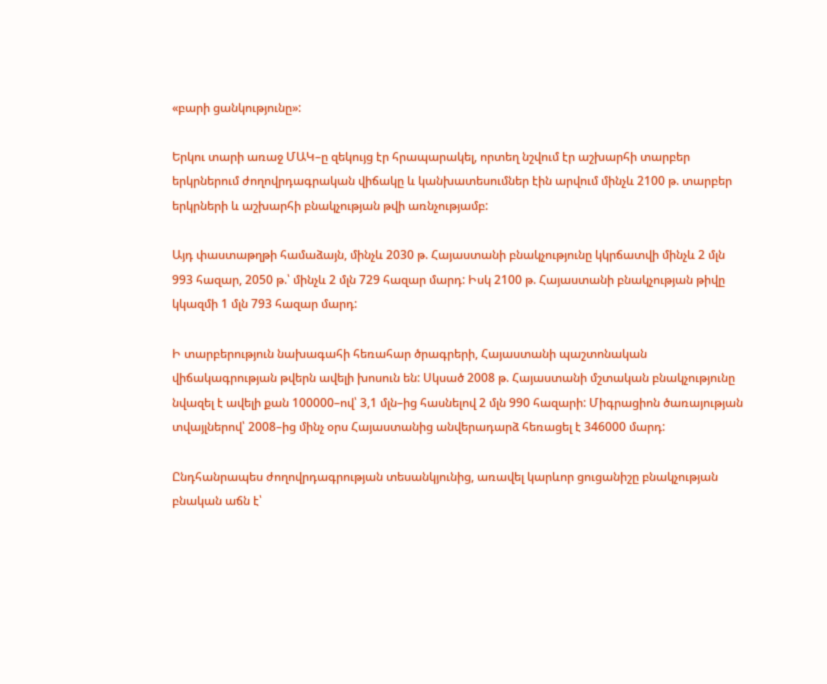«բարի ցանկությունը»:

Երկու տարի առաջ ՄԱԿ–ը զեկույց էր հրապարակել, որտեղ նշվում էր աշխարհի տարբեր երկրներում ժողովրդագրական վիճակը և կանխատեսումներ էին արվում մինչև 2100 թ. տարբեր երկրների և աշխարհի բնակչության թվի առնչությամբ:

Այդ փաստաթղթի համաձայն, մինչև 2030 թ. Հայաստանի բնակչությունը կկրճատվի մինչև 2 մլն 993 հազար, 2050 թ.՝ մինչև 2 մլն 729 հազար մարդ: Իսկ 2100 թ. Հայաստանի բնակչության թիվը կկազմի 1 մլն 793 հազար մարդ:

Ի տարբերություն նախագահի հեռահար ծրագրերի, Հայաստանի պաշտոնական վիճակագրության թվերն ավելի խոսուն են: Սկսած 2008 թ. Հայաստանի մշտական բնակչությունը նվազել է ավելի քան 100000–ով՝ 3,1 մլն–ից հասնելով 2 մլն 990 հազարի: Միգրացիոն ծառայության տվայլներով՝ 2008–ից մինչ օրս Հայաստանից անվերադարձ հեռացել է 346000 մարդ:

Ընդհանրապես ժողովրդագրության տեսանկյունից, առավել կարևոր ցուցանիշը բնակչության բնական աճն է՝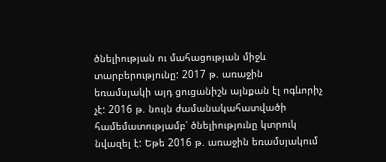ծնելիության ու մահացության միջև տարբերությունը: 2017 թ. առաջին եռամսյակի այդ ցուցանիշն այնքան էլ ոգևորիչ չէ: 2016 թ. նույն ժամանակահատվածի համեմատությամբ՝ ծնելիությունը կտրուկ նվազել է: Եթե 2016 թ. առաջին եռամսյակում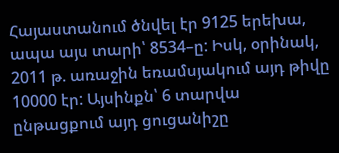Հայաստանում ծնվել էր 9125 երեխա, ապա այս տարի՝ 8534–ը: Իսկ, օրինակ, 2011 թ. առաջին եռամսյակում այդ թիվը 10000 էր: Այսինքն՝ 6 տարվա ընթացքում այդ ցուցանիշը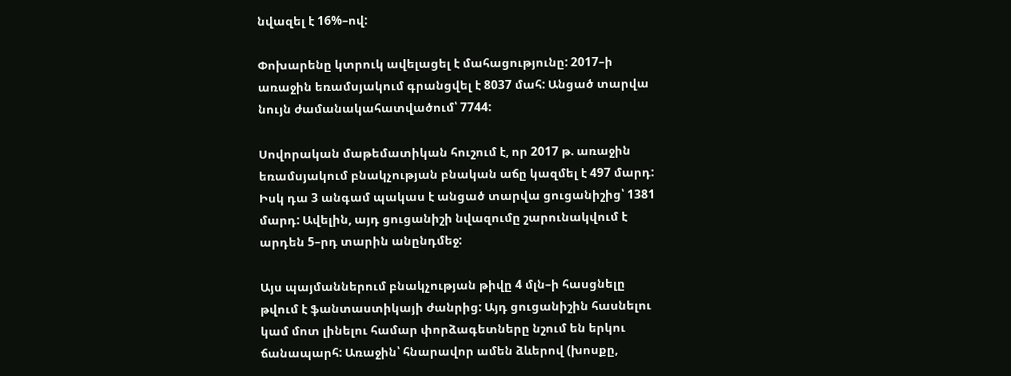նվազել է 16%–ով:

Փոխարենը կտրուկ ավելացել է մահացությունը: 2017–ի առաջին եռամսյակում գրանցվել է 8037 մահ: Անցած տարվա նույն ժամանակահատվածում՝ 7744:

Սովորական մաթեմատիկան հուշում է, որ 2017 թ. առաջին եռամսյակում բնակչության բնական աճը կազմել է 497 մարդ: Իսկ դա 3 անգամ պակաս է անցած տարվա ցուցանիշից՝ 1381 մարդ: Ավելին, այդ ցուցանիշի նվազումը շարունակվում է արդեն 5–րդ տարին անընդմեջ:

Այս պայմաններում բնակչության թիվը 4 մլն–ի հասցնելը թվում է ֆանտաստիկայի ժանրից: Այդ ցուցանիշին հասնելու կամ մոտ լինելու համար փորձագետները նշում են երկու ճանապարհ: Առաջին՝ հնարավոր ամեն ձևերով (խոսքը,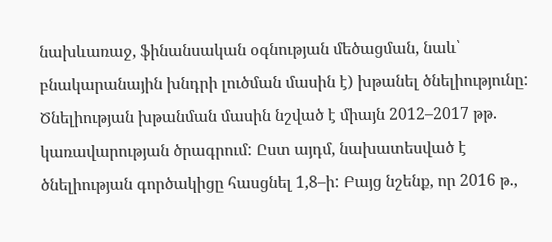նախևառաջ, ֆինանսական օգնության մեծացման, նաև՝ բնակարանային խնդրի լուծման մասին է) խթանել ծնելիությունը: Ծնելիության խթանման մասին նշված է միայն 2012–2017 թթ. կառավարության ծրագրում: Ըստ այդմ, նախատեսված է ծնելիության գործակիցը հասցնել 1,8–ի: Բայց նշենք, որ 2016 թ.,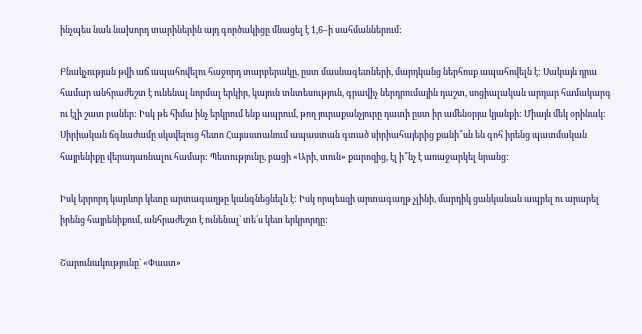ինչպես նաև նախորդ տարիներին այդ գործակիցը մնացել է 1,6–ի սահմաններում:

Բնակչության թվի աճ ապահովելու հաջորդ տարբերակը, ըստ մասնագետների, մարդկանց ներհոսք ապահովելն է: Սակայն դրա համար անհրաժեշտ է ունենալ նորմալ երկիր, կայուն տնտեսություն, գրավիչ ներդրումային դաշտ, սոցիալական արդար համակարգ ու էլի շատ բաներ: Իսկ թե հիմա ինչ երկրում ենք ապրում, թող յուրաքանչյուրը դատի ըստ իր ամենօրյա կյանքի: Միայն մեկ օրինակ: Սիրիական ճգնաժամը սկսվելուց հետո Հայաստանում ապաստան գտած սիրիահայերից քանի՞սն են գոհ իրենց պատմական հայրենիքը վերադառնալու համար: Պետությունը, բացի «Արի, տուն» քարոզից, էլ ի՞նչ է առաջարկել նրանց:

Իսկ երրորդ կարևոր կետը արտագաղթը կանգնեցնելն է: Իսկ որպեսզի արտագաղթ չլինի, մարդիկ ցանկանան ապրել ու արարել իրենց հայրենիքում, անհրաժեշտ է ունենալ՝ տե՛ս կետ երկրորդը:

Շարունակությունը` «Փաստ»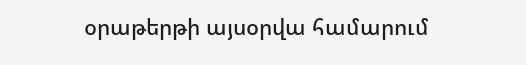օրաթերթի այսօրվա համարում